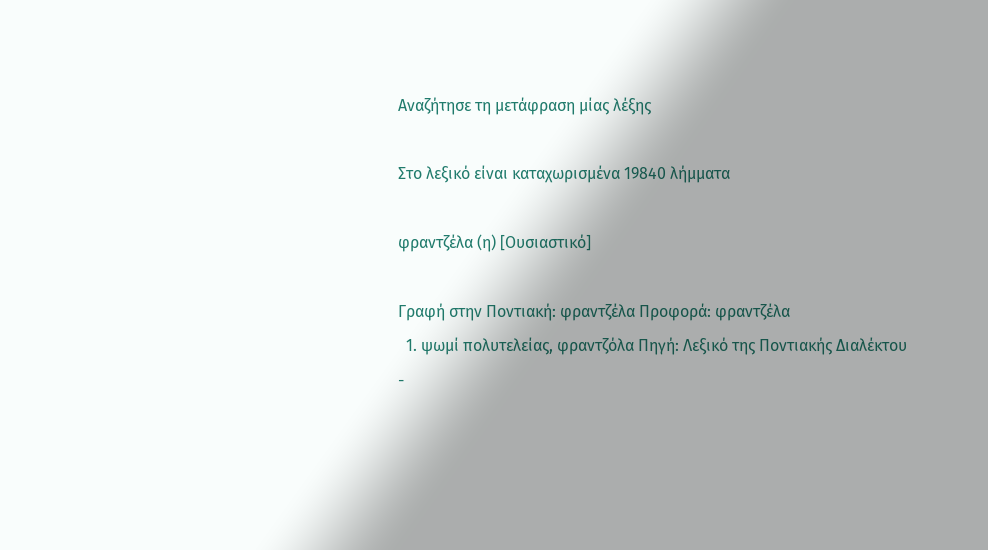Αναζήτησε τη μετάφραση μίας λέξης

Στο λεξικό είναι καταχωρισμένα 19840 λήμματα

φραντζέλα (η) [Ουσιαστικό]

Γραφή στην Ποντιακή: φραντζέλα Προφορά: φραντζέλα
  1. ψωμί πολυτελείας, φραντζόλα Πηγή: Λεξικό της Ποντιακής Διαλέκτου -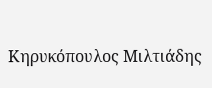Κηρυκόπουλος Μιλτιάδης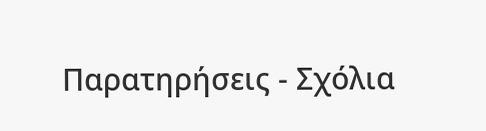Παρατηρήσεις - Σχόλια